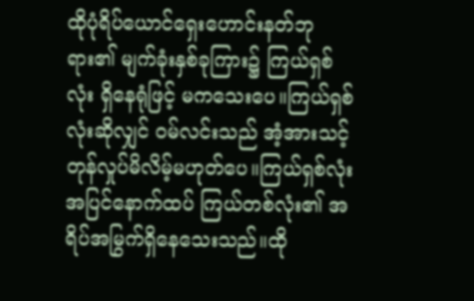ထိုပုံရိပ်ယောင်ရှေးဟောင်းနတ်ဘုရား၏ မျက်ခုံးနှစ်ခုကြား၌ ကြယ်ရှစ်လုံး ရှိနေရုံဖြင့် မကသေးပေ။ကြယ်ရှစ်လုံးဆိုလျှင် ဝမ်လင်းသည် အံ့အားသင့် တုန်လှုပ်မိလိမ့်မဟုတ်ပေ။ကြယ်ရှစ်လုံးအပြင်နောက်ထပ် ကြယ်တစ်လုံး၏ အရိပ်အမြွက်ရှိနေသေးသည်။ထို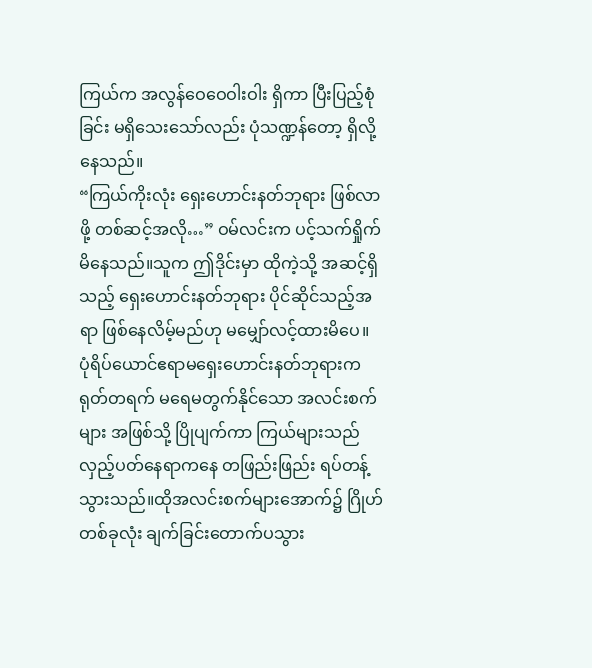ကြယ်က အလွန်ဝေဝေဝါးဝါး ရှိကာ ပြီးပြည့်စုံခြင်း မရှိသေးသော်လည်း ပုံသဏ္ဍန်တော့ ရှိလို့နေသည်။
“ကြယ်ကိုးလုံး ရှေးဟောင်းနတ်ဘုရား ဖြစ်လာဖို့ တစ်ဆင့်အလို…” ဝမ်လင်းက ပင့်သက်ရှိုက်မိနေသည်။သူက ဤဒိုင်းမှာ ထိုကဲ့သို့ အဆင့်ရှိသည့် ရှေးဟောင်းနတ်ဘုရား ပိုင်ဆိုင်သည့်အရာ ဖြစ်နေလိမ့်မည်ဟု မမျှော်လင့်ထားမိပေ။
ပုံရိပ်ယောင်ဧရာမရှေးဟောင်းနတ်ဘုရားက ရုတ်တရက် မရေမတွက်နိုင်သော အလင်းစက်များ အဖြစ်သို့ ပြိုပျက်ကာ ကြယ်များသည် လှည့်ပတ်နေရာကနေ တဖြည်းဖြည်း ရပ်တန့်သွားသည်။ထိုအလင်းစက်များအောက်၌ ဂြိုဟ်တစ်ခုလုံး ချက်ခြင်းတောက်ပသွား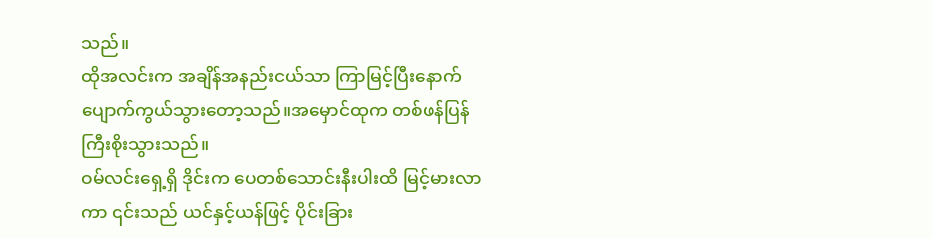သည်။
ထိုအလင်းက အချိန်အနည်းငယ်သာ ကြာမြင့်ပြီးနောက် ပျောက်ကွယ်သွားတော့သည်။အမှောင်ထုက တစ်ဖန်ပြန် ကြီးစိုးသွားသည်။
ဝမ်လင်းရှေ့ရှိ ဒိုင်းက ပေတစ်သောင်းနီးပါးထိ မြင့်မားလာကာ ၎င်းသည် ယင်နှင့်ယန်ဖြင့် ပိုင်းခြား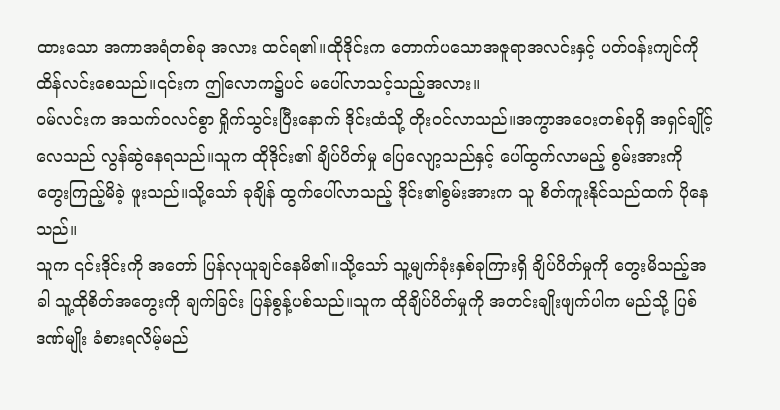ထားသော အကာအရံတစ်ခု အလား ထင်ရ၏။ထိုဒိုင်းက တောက်ပသောအဇူရာအလင်းနှင့် ပတ်ဝန်းကျင်ကို ထိန်လင်းစေသည်။၎င်းက ဤလောက၌ပင် မပေါ်လာသင့်သည့်အလား။
ဝမ်လင်းက အသက်ဝလင်စွာ ရှိုက်သွင်းပြီးနောက် ဒိုင်းထံသို့ တိုးဝင်လာသည်။အကွာအဝေးတစ်ခုရှိ အရှင်ချိုင့်လေသည် လွန်ဆွဲနေရသည်။သူက ထိုဒိုင်း၏ ချိပ်ပိတ်မှု ပြေလျော့သည်နှင့် ပေါ်ထွက်လာမည့် စွမ်းအားကို တွေးကြည့်မိခဲ့ ဖူးသည်။သို့သော် ခုချိန် ထွက်ပေါ်လာသည့် ဒိုင်း၏စွမ်းအားက သူ စိတ်ကူးနိုင်သည်ထက် ပိုနေသည်။
သူက ၎င်းဒိုင်းကို အတော် ပြန်လုယူချင်နေမိ၏။သို့သော် သူ့မျက်ခုံးနှစ်ခုကြားရှိ ချိပ်ပိတ်မှုကို တွေးမိသည့်အခါ သူ့ထိုစိတ်အတွေးကို ချက်ခြင်း ပြန်စွန့်ပစ်သည်။သူက ထိုချိပ်ပိတ်မှုကို အတင်းချိုးဖျက်ပါက မည်သို့ ပြစ်ဒဏ်မျိုး ခံစားရလိမ့်မည်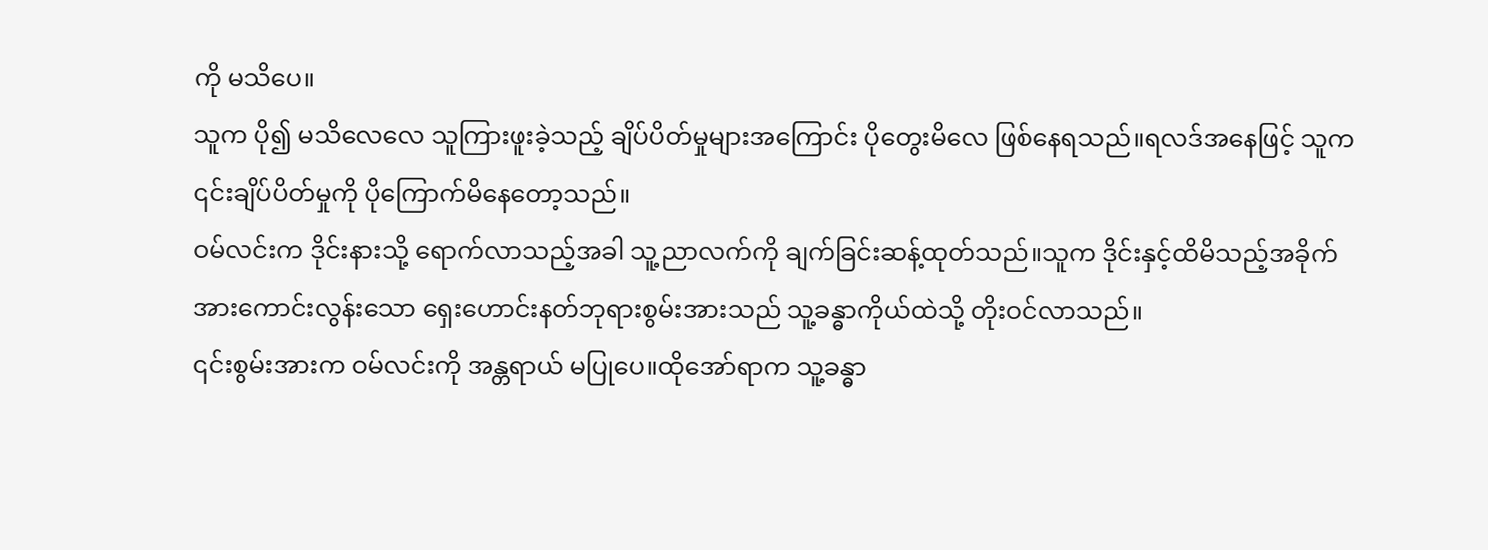ကို မသိပေ။
သူက ပို၍ မသိလေလေ သူကြားဖူးခဲ့သည့် ချိပ်ပိတ်မှုများအကြောင်း ပိုတွေးမိလေ ဖြစ်နေရသည်။ရလဒ်အနေဖြင့် သူက ၎င်းချိပ်ပိတ်မှုကို ပိုကြောက်မိနေတော့သည်။
ဝမ်လင်းက ဒိုင်းနားသို့ ရောက်လာသည့်အခါ သူ့ညာလက်ကို ချက်ခြင်းဆန့်ထုတ်သည်။သူက ဒိုင်းနှင့်ထိမိသည့်အခိုက် အားကောင်းလွန်းသော ရှေးဟောင်းနတ်ဘုရားစွမ်းအားသည် သူ့ခန္ဓာကိုယ်ထဲသို့ တိုးဝင်လာသည်။
၎င်းစွမ်းအားက ဝမ်လင်းကို အန္တရာယ် မပြုပေ။ထိုအော်ရာက သူ့ခန္ဓာ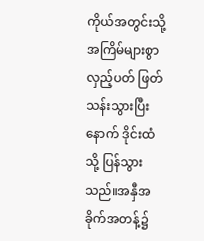ကိုယ်အတွင်းသို့ အကြိမ်များစွာ လှည့်ပတ် ဖြတ်သန်းသွားပြီးနောက် ဒိုင်းထံသို့ ပြန်သွားသည်။အနှီအခိုက်အတန့်၌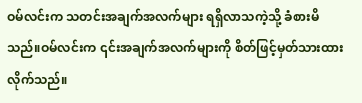ဝမ်လင်းက သတင်းအချက်အလက်များ ရရှိလာသကဲ့သို့ ခံစားမိသည်။ဝမ်လင်းက ၎င်းအချက်အလက်များကို စိတ်ဖြင့်မှတ်သားထားလိုက်သည်။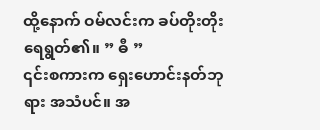ထို့နောက် ဝမ်လင်းက ခပ်တိုးတိုးရေရွတ်၏။ ” ဓီ ”
၎င်းစကားက ရှေးဟောင်းနတ်ဘုရား အသံပင်။ အ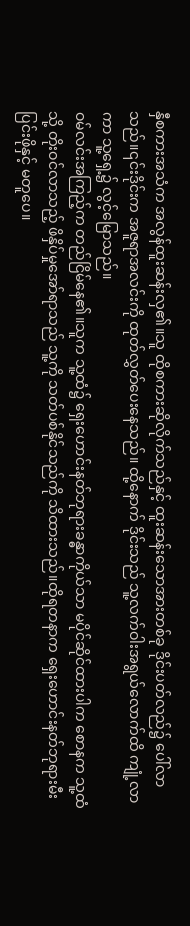နှီစကားအသံက အလွန်ထူးဆန်းလှ၏။သူ ထိုစကားဆိုလိုက်သည်နှင့် ထူးဆန်းသောအားတစ်ခု ဒိုင်းပတ်လည်၌ ပေါ်လာသည်။၎င်းဒိုင်းက အဇူရာအလင်းကို ထုတ်လွှတ်ပေးနေသည်။ ထို့နောက် ဒိုင်းသည် သူ့လက်ဝါးအရွယ်လောက်ထိ ကျုံ့လာကာ သူ့ရှေ့၌ လွင့်မြောသည်။
ဝမ်လင်းအကြည့်က တည်ငြိမ်နေ၏။သူက သူ့ထံ၌ ရှေးဟောင်းနတ်ဘုရားခန္ဓာကိုယ်သာ မပိုင်ဆိုင်ထားပါက စောနက သူ့ထံသို့ တိုးဝင်လာသည့် ဖိနှိပ်မှုအော်ရာသည် သူ့ကို သတ်ပစ်နိုင်သည်ကို သိထားသည်။ထိုရတနာက ရှေးဟောင်းနတ်ဘုရားမီးပြင်းဖိုနှင့် မတူပေ။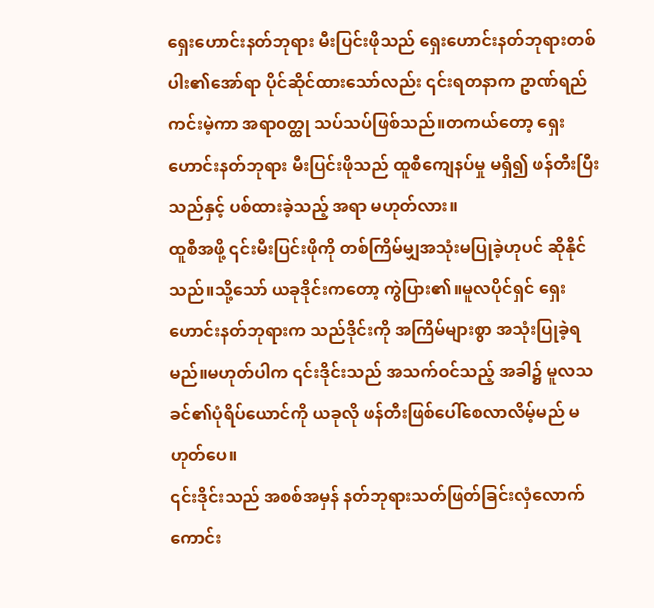ရှေးဟောင်းနတ်ဘုရား မီးပြင်းဖိုသည် ရှေးဟောင်းနတ်ဘုရားတစ်ပါး၏အော်ရာ ပိုင်ဆိုင်ထားသော်လည်း ၎င်းရတနာက ဥာဏ်ရည်ကင်းမဲ့ကာ အရာ၀တ္ထု သပ်သပ်ဖြစ်သည်။တကယ်တော့ ရှေးဟောင်းနတ်ဘုရား မီးပြင်းဖိုသည် ထူစီကျေနပ်မှု မရှိ၍ ဖန်တီးပြီးသည်နှင့် ပစ်ထားခဲ့သည့် အရာ မဟုတ်လား။
ထူစီအဖို့ ၎င်းမီးပြင်းဖိုကို တစ်ကြိမ်မျှအသုံးမပြုခဲ့ဟုပင် ဆိုနိုင်သည်။သို့သော် ယခုဒိုင်းကတော့ ကွဲပြား၏။မူလပိုင်ရှင် ရှေးဟောင်းနတ်ဘုရားက သည်ဒိုင်းကို အကြိမ်များစွာ အသုံးပြုခဲ့ရမည်။မဟုတ်ပါက ၎င်းဒိုင်းသည် အသက်ဝင်သည့် အခါ၌ မူလသခင်၏ပုံရိပ်ယောင်ကို ယခုလို ဖန်တီးဖြစ်ပေါ်စေလာလိမ့်မည် မဟုတ်ပေ။
၎င်းဒိုင်းသည် အစစ်အမှန် နတ်ဘုရားသတ်ဖြတ်ခြင်းလှံလောက် ကောင်း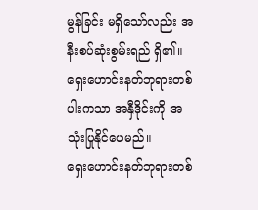မွန်ခြင်း မရှိသော်လည်း အနီးစပ်ဆုံးစွမ်းရည် ရှိ၏။ရှေးဟောင်းနတ်ဘုရားတစ်ပါးကသာ အနှီဒိုင်းကို အသုံးပြုနိုင်ပေမည်။
ရှေးဟောင်းနတ်ဘုရားတစ်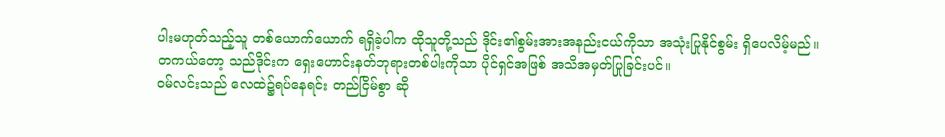ပါးမဟုတ်သည့်သူ တစ်ယောက်ယောက် ရရှိခဲ့ပါက ထိုသူတို့သည် ဒိုင်း၏စွမ်းအားအနည်းငယ်ကိုသာ အသုံးပြုနိုင်စွမ်း ရှိပေလိမ့်မည်။
တကယ်တော့ သည်ဒိုင်းက ရှေးဟောင်းနတ်ဘုရားတစ်ပါးကိုသာ ပိုင်ရှင်အဖြစ် အသိအမှတ်ပြုခြင်းပင်။
ဝမ်လင်းသည် လေထဲ၌ရပ်နေရင်း တည်ငြိမ်စွာ ဆို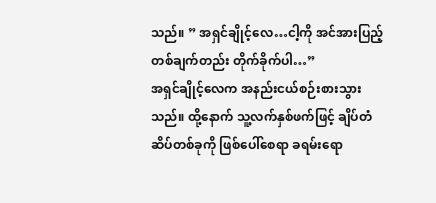သည်။ ” အရှင်ချိုင့်လေ…ငါ့ကို အင်အားပြည့် တစ်ချက်တည်း တိုက်ခိုက်ပါ…”
အရှင်ချိုင့်လေက အနည်းငယ်စဉ်းစားသွားသည်။ ထို့နောက် သူ့လက်နှစ်ဖက်ဖြင့် ချိပ်တံဆိပ်တစ်ခုကို ဖြစ်ပေါ်စေရာ ခရမ်းရော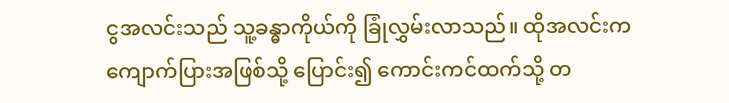ငွအလင်းသည် သူ့ခန္ဓာကိုယ်ကို ခြုံလွှမ်းလာသည်။ ထိုအလင်းက ကျောက်ပြားအဖြစ်သို့ ပြောင်း၍ ကောင်းကင်ထက်သို့ တ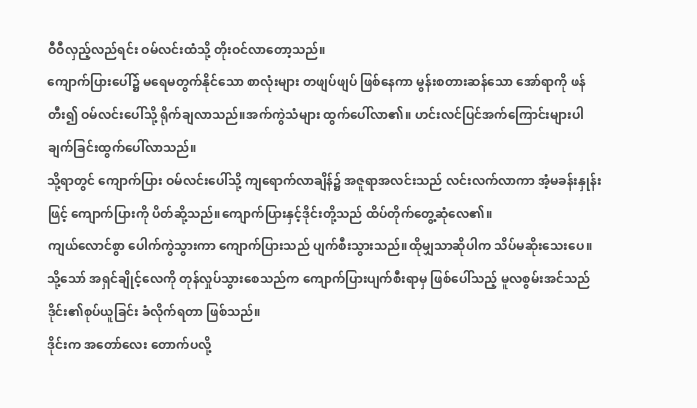ဝီဝီလှည့်လည်ရင်း ဝမ်လင်းထံသို့ တိုးဝင်လာတော့သည်။
ကျောက်ပြားပေါ်၌ မရေမတွက်နိုင်သော စာလုံးများ တဖျပ်ဖျပ် ဖြစ်နေကာ မွန်းစတားဆန်သော အော်ရာကို ဖန်တီး၍ ဝမ်လင်းပေါ်သို့ ရိုက်ချလာသည်။အက်ကွဲသံများ ထွက်ပေါ်လာ၏။ ဟင်းလင်ပြင်အက်ကြောင်းများပါ ချက်ခြင်းထွက်ပေါ်လာသည်။
သို့ရာတွင် ကျောက်ပြား ဝမ်လင်းပေါ်သို့ ကျရောက်လာချိန်၌ အဇူရာအလင်းသည် လင်းလက်လာကာ အံ့မခန်းနှုန်းဖြင့် ကျောက်ပြားကို ပိတ်ဆို့သည်။ကျောက်ပြားနှင့်ဒိုင်းတို့သည် ထိပ်တိုက်တွေ့ဆုံလေ၏။
ကျယ်လောင်စွာ ပေါက်ကွဲသွားကာ ကျောက်ပြားသည် ပျက်စီးသွားသည်။ထိုမျှသာဆိုပါက သိပ်မဆိုးသေးပေ။သို့သော် အရှင်ချိုင့်လေကို တုန်လှုပ်သွားစေသည်က ကျောက်ပြားပျက်စီးရာမှ ဖြစ်ပေါ်သည့် မူလစွမ်းအင်သည် ဒိုင်း၏စုပ်ယူခြင်း ခံလိုက်ရတာ ဖြစ်သည်။
ဒိုင်းက အတော်လေး တောက်ပလို့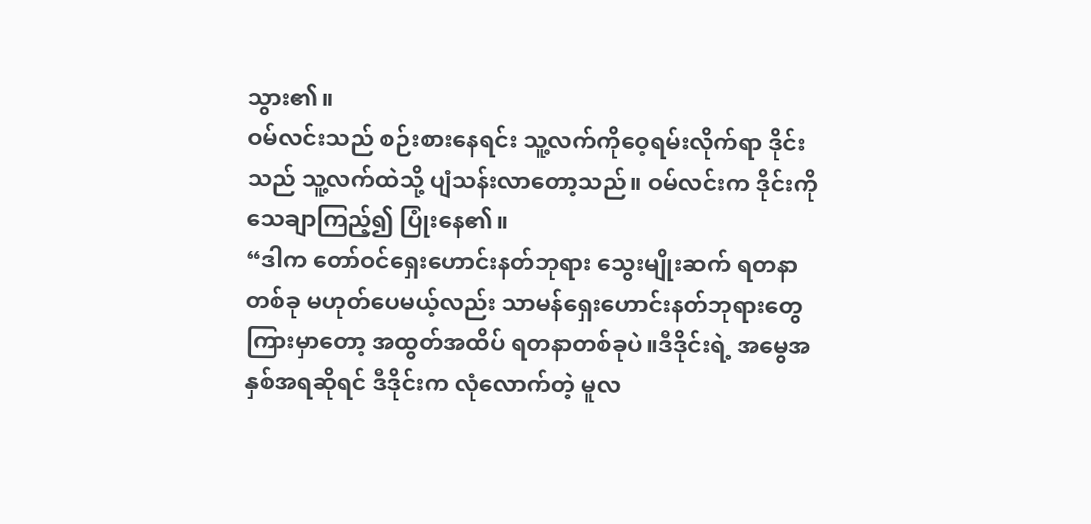သွား၏။
ဝမ်လင်းသည် စဉ်းစားနေရင်း သူ့လက်ကိုဝေ့ရမ်းလိုက်ရာ ဒိုင်းသည် သူ့လက်ထဲသို့ ပျံသန်းလာတော့သည်။ ဝမ်လင်းက ဒိုင်းကိုသေချာကြည့်၍ ပြုံးနေ၏။
“ဒါက တော်ဝင်ရှေးဟောင်းနတ်ဘုရား သွေးမျိုးဆက် ရတနာတစ်ခု မဟုတ်ပေမယ့်လည်း သာမန်ရှေးဟောင်းနတ်ဘုရားတွေကြားမှာတော့ အထွတ်အထိပ် ရတနာတစ်ခုပဲ။ဒီဒိုင်းရဲ့ အမွေအနှစ်အရဆိုရင် ဒီဒိုင်းက လုံလောက်တဲ့ မူလ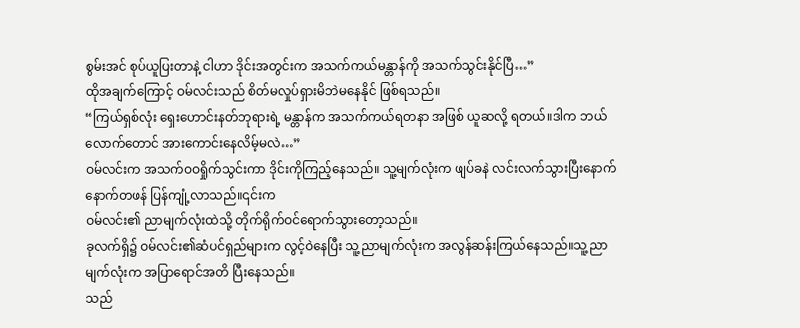စွမ်းအင် စုပ်ယူပြးတာနဲ့ ငါဟာ ဒိုင်းအတွင်းက အသက်ကယ်မန္တာန်ကို အသက်သွင်းနိုင်ပြီ…”
ထိုအချက်ကြောင့် ဝမ်လင်းသည် စိတ်မလှုပ်ရှားမိဘဲမနေနိုင် ဖြစ်ရသည်။
“ကြယ်ရှစ်လုံး ရှေးဟောင်းနတ်ဘုရားရဲ့ မန္တာန်က အသက်ကယ်ရတနာ အဖြစ် ယူဆလို့ ရတယ်။ဒါက ဘယ်လောက်တောင် အားကောင်းနေလိမ့်မလဲ…”
ဝမ်လင်းက အသက်ဝဝရှိုက်သွင်းကာ ဒိုင်းကိုကြည့်နေသည်။ သူ့မျက်လုံးက ဖျပ်ခနဲ လင်းလက်သွားပြီးနောက် နောက်တဖန် ပြန်ကျုံ့လာသည်။၎င်းက
ဝမ်လင်း၏ ညာမျက်လုံးထဲသို့ တိုက်ရိုက်ဝင်ရောက်သွားတော့သည်။
ခုလက်ရှိ၌ ဝမ်လင်း၏ဆံပင်ရှည်များက လွင့်ဝဲနေပြီး သူ့ညာမျက်လုံးက အလွန်ဆန်းကြယ်နေသည်။သူ့ညာမျက်လုံးက အပြာရောင်အတိ ပြီးနေသည်။
သည်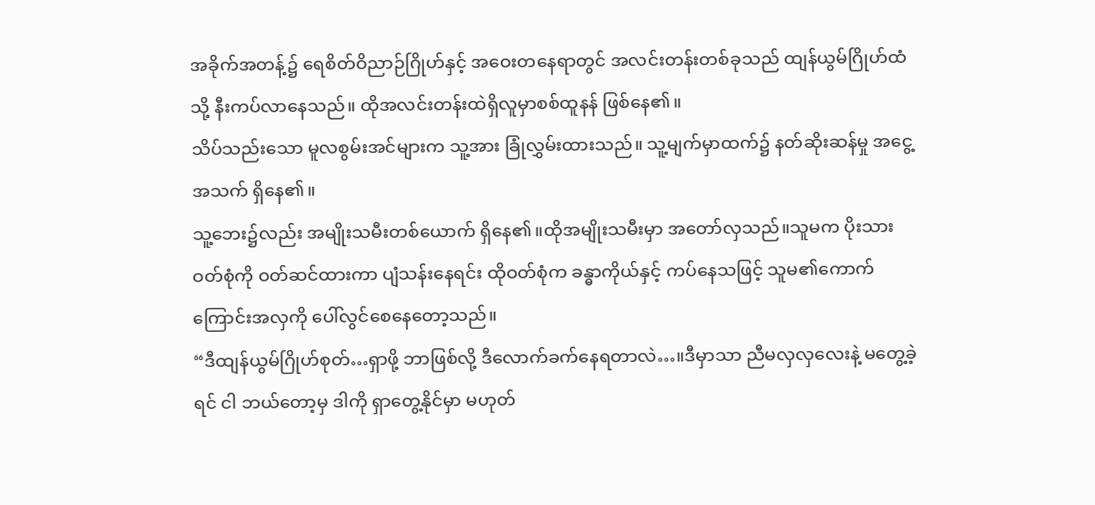အခိုက်အတန့်၌ ရေစိတ်ဝိညာဉ်ဂြိုဟ်နှင့် အဝေးတနေရာတွင် အလင်းတန်းတစ်ခုသည် ထျန်ယွမ်ဂြိုဟ်ထံသို့ နီးကပ်လာနေသည်။ ထိုအလင်းတန်းထဲရှိလူမှာစစ်ထူနန် ဖြစ်နေ၏။
သိပ်သည်းသော မူလစွမ်းအင်များက သူ့အား ခြုံလွှမ်းထားသည်။ သူ့မျက်မှာထက်၌ နတ်ဆိုးဆန်မှု အငွေ့အသက် ရှိနေ၏။
သူ့ဘေး၌လည်း အမျိုးသမီးတစ်ယောက် ရှိနေ၏။ထိုအမျိုးသမီးမှာ အတော်လှသည်။သူမက ပိုးသားဝတ်စုံကို ဝတ်ဆင်ထားကာ ပျံသန်းနေရင်း ထိုဝတ်စုံက ခန္ဓာကိုယ်နှင့် ကပ်နေသဖြင့် သူမ၏ကောက်ကြောင်းအလှကို ပေါ်လွင်စေနေတော့သည်။
“ဒီထျန်ယွမ်ဂြိုဟ်စုတ်…ရှာဖို့ ဘာဖြစ်လို့ ဒီလောက်ခက်နေရတာလဲ…။ဒီမှာသာ ညီမလှလှလေးနဲ့ မတွေ့ခဲ့ရင် ငါ ဘယ်တော့မှ ဒါကို ရှာတွေ့နိုင်မှာ မဟုတ်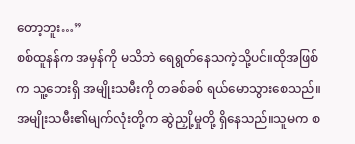တော့ဘူး…”
စစ်ထူနန်က အမှန်ကို မသိဘဲ ရေရွတ်နေသကဲ့သို့ပင်။ထိုအဖြစ်က သူ့ဘေးရှိ အမျိုးသမီးကို တခစ်ခစ် ရယ်မောသွားစေသည်။
အမျိုးသမီး၏မျက်လုံးတို့က ဆွဲညှို့မှုတို့ ရှိနေသည်။သူမက စ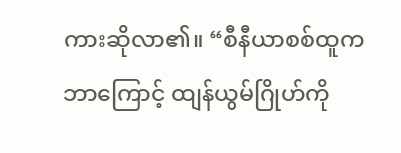ကားဆိုလာ၏။ “စီနီယာစစ်ထူက ဘာကြောင့် ထျန်ယွမ်ဂြိုဟ်ကို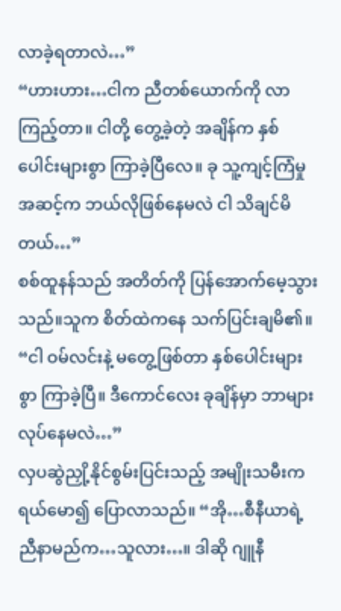လာခဲ့ရတာလဲ…”
“ဟားဟား…ငါက ညီတစ်ယောက်ကို လာကြည့်တာ။ ငါတို့ တွေ့ခဲ့တဲ့ အချိန်က နှစ်ပေါင်းများစွာ ကြာခဲ့ပြီလေ။ ခု သူ့ကျင့်ကြံမှုအဆင့်က ဘယ်လိုဖြစ်နေမလဲ ငါ သိချင်မိတယ်…”
စစ်ထူနန်သည် အတိတ်ကို ပြန်အောက်မေ့သွားသည်။သူက စိတ်ထဲကနေ သက်ပြင်းချမိ၏။
“ငါ ဝမ်လင်းနဲ့ မတွေ့ဖြစ်တာ နှစ်ပေါင်းများစွာ ကြာခဲ့ပြီ။ ဒီကောင်လေး ခုချိန်မှာ ဘာများ လုပ်နေမလဲ…”
လှပဆွဲညှို့နိုင်စွမ်းပြင်းသည့် အမျိုးသမီးက ရယ်မော၍ ပြောလာသည်။ “အို…စီနီယာရဲ့ ညီနာမည်က…သူလား…။ ဒါဆို ဂျူနီ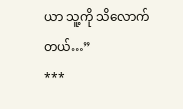ယာ သူ့ကို သိလောက်တယ်…”
***